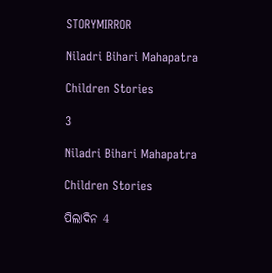STORYMIRROR

Niladri Bihari Mahapatra

Children Stories

3

Niladri Bihari Mahapatra

Children Stories

ପିଲାଦିନ 4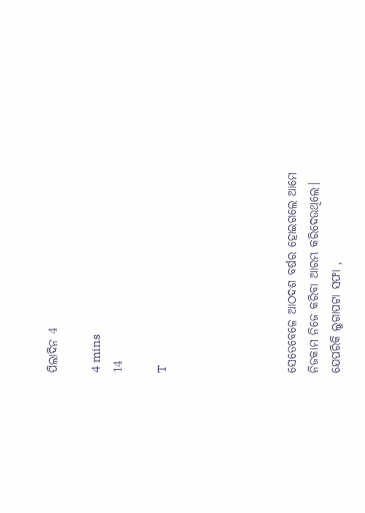ପିଲାଦିନ 4

4 mins
14

T





ସେତେବେଳେ ଆଠଦଶ ବର୍ଷର ହୋଇଗଲେ ଆମେ ନିଜକାମ ନିଜେ କରିବା ଆରମ୍ଭ କରିଦେଉଥିଲେ। ଯେପରିକି ଲୁଗାପଟା ସଫା ,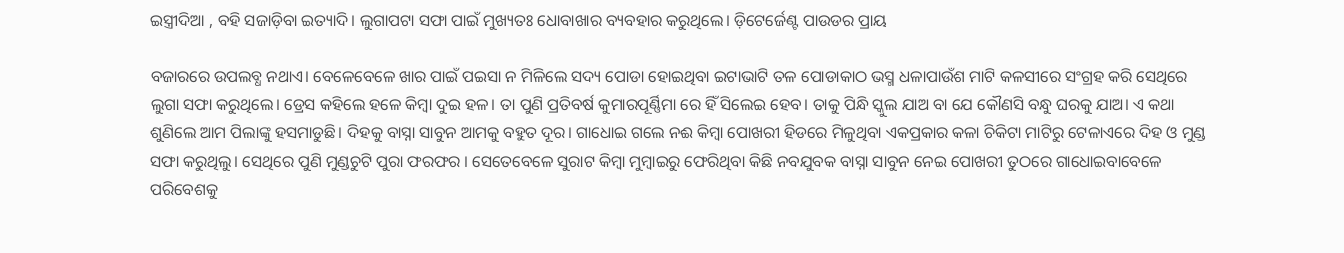ଇସ୍ତ୍ରୀଦିଆ , ବହି ସଜାଡ଼ିବା ଇତ୍ୟାଦି। ଲୁଗାପଟା ସଫା ପାଇଁ ମୁଖ୍ୟତଃ ଧୋବାଖାର ବ୍ୟବହାର କରୁଥିଲେ। ଡ଼ିଟେର୍ଜେଣ୍ଟ ପାଉଡର ପ୍ରାୟ

ବଜାରରେ ଉପଲବ୍ଧ ନଥାଏ। ବେଳେବେଳେ ଖାର ପାଇଁ ପଇସା ନ ମିଳିଲେ ସଦ୍ୟ ପୋଡା ହୋଇଥିବା ଇଟାଭାଟି ତଳ ପୋଡାକାଠ ଭସ୍ମ ଧଳାପାଉଁଶ ମାଟି କଳସୀରେ ସଂଗ୍ରହ କରି ସେଥିରେ ଲୁଗା ସଫା କରୁଥିଲେ। ଡ୍ରେସ କହିଲେ ହଳେ କିମ୍ବା ଦୁଇ ହଳ। ତା ପୁଣି ପ୍ରତିବର୍ଷ କୁମାରପୂର୍ଣ୍ଣିମା ରେ ହିଁ ସିଲେଇ ହେବ। ତାକୁ ପିନ୍ଧି ସ୍କୁଲ ଯାଅ ବା ଯେ କୌଣସି ବନ୍ଧୁ ଘରକୁ ଯାଅ। ଏ କଥା ଶୁଣିଲେ ଆମ ପିଲାଙ୍କୁ ହସମାଡୁଛି। ଦିହକୁ ବାସ୍ନା ସାବୁନ ଆମକୁ ବହୁତ ଦୂର। ଗାଧୋଇ ଗଲେ ନଈ କିମ୍ଵା ପୋଖରୀ ହିଡରେ ମିଳୁଥିବା ଏକପ୍ରକାର କଳା ଚିକିଟା ମାଟିରୁ ଟେଳାଏରେ ଦିହ ଓ ମୁଣ୍ଡ ସଫା କରୁଥିଲୁ। ସେଥିରେ ପୁଣି ମୁଣ୍ଡଚୁଟି ପୁରା ଫରଫର । ସେତେବେଳେ ସୁରାଟ କିମ୍ବା ମୁମ୍ବାଇରୁ ଫେରିଥିବା କିଛି ନବଯୁବକ ବାସ୍ନା ସାବୁନ ନେଇ ପୋଖରୀ ତୁଠରେ ଗାଧୋଇବାବେଳେ ପରିବେଶକୁ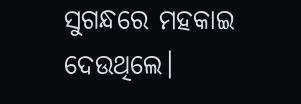ସୁଗନ୍ଧରେ ମହକାଇ ଦେଉଥିଲେ।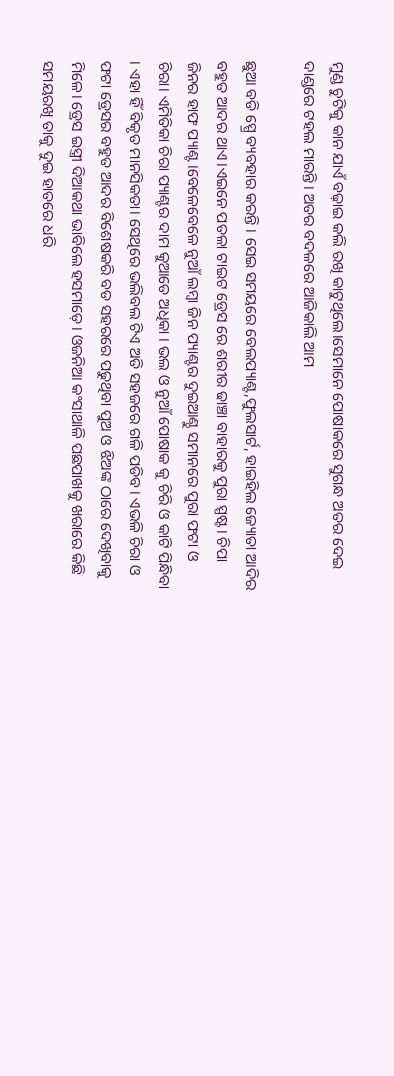ମୁଣ୍ଡ ଚୁଟିକୁ କାନ ଯାଏଁ ବଢ଼ାଇ କଲି ରଖି କାଟୁଥିଲେ।ସେମାନେ ପୋଷାକରେ ସୁଗନ୍ଧ ଅତର ଦେଇ ଦାଣ୍ଡରେ ଟହଲ ମାରନ୍ତି। ଅତର ବଦଳରେ ଆଜିକାଲି ଆମ

ଛୁଆ ବଡି ସ୍ପ୍ରେ ବ୍ୟବହାର କରନ୍ତି । ସେଇ ସମୟରେ ବେଲପ୍ୟାଣ୍ଟ,ଫୁଲସାର୍ଟ, ହାଇହିଲ ଜ୍ୟୋତା ଆଦିର ବହୁତ ଆଦର ଥାଏ।ଏଇନେ ପତଳା ଟାଇଟ ଡ୍ରେସ ରେ ଶରୀର ଢାଞ୍ଚା ବାହାରକୁ ପୁରା ସ୍ପଷ୍ଟ। ଚିପା ଜିନର ହାଫ ପ୍ୟାଣ୍ଟ।ବେଳେବେଳେ ନୁଆଁ ଲମ୍ବା ଜିନ ପ୍ୟାଣ୍ଟର ଦୁଇଆଣ୍ଠୁ ସମାନରେ ପୁରା ଫଟା ଓ ଚିରା। ଏମିତିକା ଚିରା ପ୍ୟାଣ୍ଟର ଦାମ କୁଆଡେ ଅଧିକା । ଭଲ ଓ ନୁଆଁ ପୋଷାକ କୁ ଚିରି ଓ କାଟି ପିନ୍ଧିବା । ଏହା ହିଁ ବିକୃତ ମାନସିକତା। ସେଥିରେ ଭଲିବଲ ଟିଏ ଅତି ସହଜରେ ଗଳି ପଡିବ। ଏଭଳି ଚିରା ଓ ଫଟା ଡ୍ରେସର ବହୁତ ଆଦର ବିଶେଷକରି ବଡ ସହରରେ ପଢୁଥିବା ପୁଅ ଓ ଝିଅଙ୍କ ଠାରେ ଦେଖିବାକୁ ମିଳେ। ଡ୍ରେସ ଇସ୍ତ୍ରୀ ଦିଆକଥା ଭାବିଲେ ହସମାଡ଼େ। ଓଜନିଆ କଂସାଥାଳି ପଛପାଖକୁ ଖରାରେ କିଛି ସମୟରଖି ତାକୁ ଦୁଇ ହାତରେ ଧରି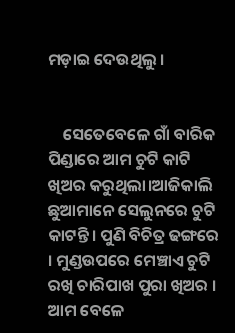ମଡ଼ାଇ ଦେଉଥିଲୁ ।


    ସେତେବେଳେ ଗାଁ ବାରିକ ପିଣ୍ଡାରେ ଆମ ଚୁଟି କାଟି ଖିଅର କରୁଥିଲା।ଆଜିକାଲି ଛୁଆମାନେ ସେଲୁନରେ ଚୁଟି କାଟନ୍ତି। ପୁଣି ବିଚିତ୍ର ଢଙ୍ଗରେ । ମୁଣ୍ଡଉପରେ ମେଞ୍ଚାଏ ଚୁଟି ରଖି ଚାରିପାଖ ପୁରା ଖିଅର । ଆମ ବେଳେ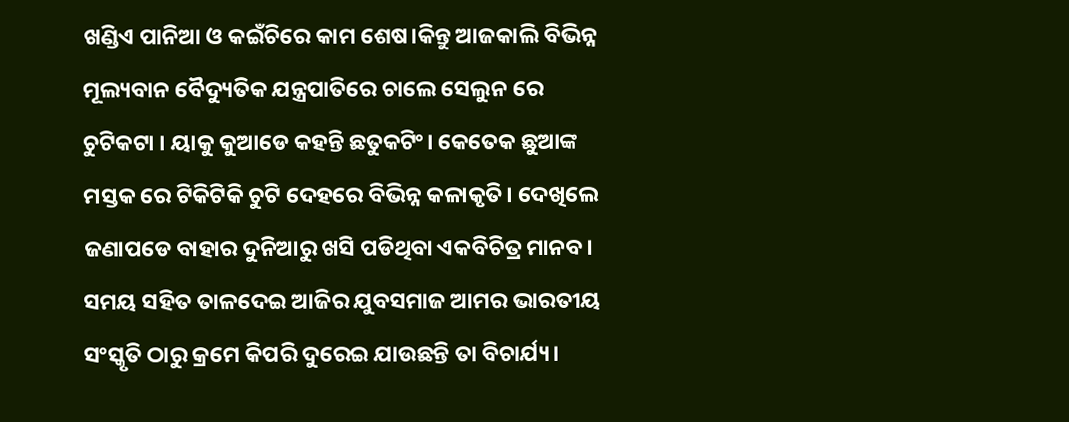ଖଣ୍ଡିଏ ପାନିଆ ଓ କଇଁଚିରେ କାମ ଶେଷ।କିନ୍ତୁ ଆଜକାଲି ବିଭିନ୍ନ ମୂଲ୍ୟବାନ ବୈଦ୍ୟୁତିକ ଯନ୍ତ୍ରପାତିରେ ଚାଲେ ସେଲୁନ ରେ ଚୁଟିକଟା । ୟାକୁ କୁଆଡେ କହନ୍ତି ଛତୁକଟିଂ। କେତେକ ଛୁଆଙ୍କ ମସ୍ତକ ରେ ଟିକିଟିକି ଚୁଟି ଦେହରେ ବିଭିନ୍ନ କଳାକୃତି। ଦେଖିଲେ ଜଣାପଡେ ବାହାର ଦୁନିଆରୁ ଖସି ପଡିଥିବା ଏକବିଚିତ୍ର ମାନବ। ସମୟ ସହିତ ତାଳଦେଇ ଆଜିର ଯୁବସମାଜ ଆମର ଭାରତୀୟ ସଂସ୍କୃତି ଠାରୁ କ୍ରମେ କିପରି ଦୁରେଇ ଯାଉଛନ୍ତି ତା ବିଚାର୍ଯ୍ୟ।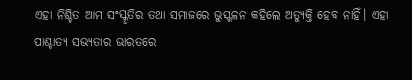ଏହା ନିଶ୍ଚିତ ଆମ ସଂସ୍କୃତିର ତଥା ସମାଜରେ ଭୁସ୍ଖଳନ କହିଲେ ଅତ୍ୟୁକ୍ତି ହେବ ନାହିଁ। ଏହା ପାଶ୍ଚାତ୍ୟ ସଭ୍ୟତାର ଭାରତରେ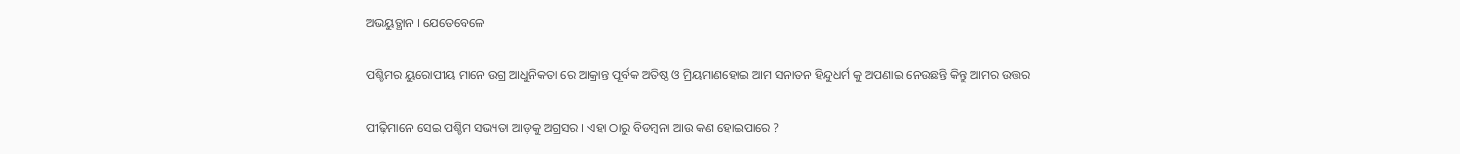ଅଭୟୁତ୍ଥାନ । ଯେତେବେଳେ

ପଶ୍ଚିମର ୟୁରୋପୀୟ ମାନେ ଉଗ୍ର ଆଧୁନିକତା ରେ ଆକ୍ରାନ୍ତ ପୂର୍ବକ ଅତିଷ୍ଠ ଓ ମ୍ରିୟମାଣହୋଇ ଆମ ସନାତନ ହିନ୍ଦୁଧର୍ମ କୁ ଅପଣାଇ ନେଉଛନ୍ତି କିନ୍ତୁ ଆମର ଉତ୍ତର

ପୀଢ଼ିମାନେ ସେଇ ପଶ୍ଚିମ ସଭ୍ୟତା ଆଡ଼କୁ ଅଗ୍ରସର । ଏହା ଠାରୁ ବିଡମ୍ବନା ଆଉ କଣ ହୋଇପାରେ ?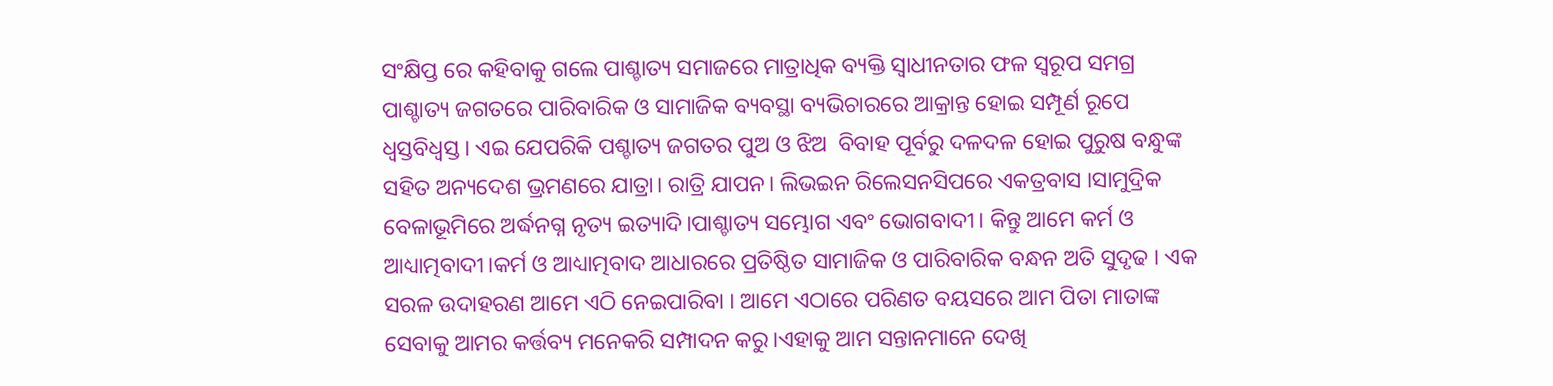ସଂକ୍ଷିପ୍ତ ରେ କହିବାକୁ ଗଲେ ପାଶ୍ଚାତ୍ୟ ସମାଜରେ ମାତ୍ରାଧିକ ବ୍ୟକ୍ତି ସ୍ୱାଧୀନତାର ଫଳ ସ୍ୱରୂପ ସମଗ୍ର ପାଶ୍ଚାତ୍ୟ ଜଗତରେ ପାରିବାରିକ ଓ ସାମାଜିକ ବ୍ୟବସ୍ଥା ବ୍ୟଭିଚାରରେ ଆକ୍ରାନ୍ତ ହୋଇ ସମ୍ପୂର୍ଣ ରୂପେ ଧ୍ବସ୍ତବିଧ୍ବସ୍ତ । ଏଇ ଯେପରିକି ପଶ୍ଚାତ୍ୟ ଜଗତର ପୁଅ ଓ ଝିଅ  ବିବାହ ପୂର୍ବରୁ ଦଳଦଳ ହୋଇ ପୁରୁଷ ବନ୍ଧୁଙ୍କ ସହିତ ଅନ୍ୟଦେଶ ଭ୍ରମଣରେ ଯାତ୍ରା। ରାତ୍ରି ଯାପନ। ଲିଭଇନ ରିଲେସନସିପରେ ଏକତ୍ରବାସ ।ସାମୁଦ୍ରିକ ବେଳାଭୂମିରେ ଅର୍ଦ୍ଧନଗ୍ନ ନୃତ୍ୟ ଇତ୍ୟାଦି।ପାଶ୍ଚାତ୍ୟ ସମ୍ଭୋଗ ଏବଂ ଭୋଗବାଦୀ। କିନ୍ତୁ ଆମେ କର୍ମ ଓ ଆଧ୍ୟାତ୍ମବାଦୀ।କର୍ମ ଓ ଆଧ୍ୟାତ୍ମବାଦ ଆଧାରରେ ପ୍ରତିଷ୍ଠିତ ସାମାଜିକ ଓ ପାରିବାରିକ ବନ୍ଧନ ଅତି ସୁଦୃଢ । ଏକ ସରଳ ଉଦାହରଣ ଆମେ ଏଠି ନେଇପାରିବା । ଆମେ ଏଠାରେ ପରିଣତ ବୟସରେ ଆମ ପିତା ମାତାଙ୍କ ସେବାକୁ ଆମର କର୍ତ୍ତବ୍ୟ ମନେକରି ସମ୍ପାଦନ କରୁ।ଏହାକୁ ଆମ ସନ୍ତାନମାନେ ଦେଖି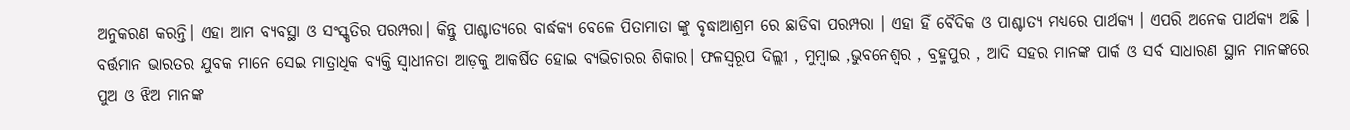ଅନୁକରଣ କରନ୍ତି। ଏହା ଆମ ବ୍ୟବସ୍ଥା ଓ ସଂସ୍କୃତିର ପରମ୍ପରା। କିନ୍ତୁ ପାଶ୍ଚାତ୍ୟରେ ବାର୍ଦ୍ଧକ୍ୟ ବେଳେ ପିତାମାତା ଙ୍କୁ ବୃଦ୍ଧାଆଶ୍ରମ ରେ ଛାଡିବା ପରମ୍ପରା । ଏହା ହିଁ ବୈଦିକ ଓ ପାଶ୍ଚାତ୍ୟ ମଧ୍ୟରେ ପାର୍ଥକ୍ୟ । ଏପରି ଅନେକ ପାର୍ଥକ୍ୟ ଅଛି । ବର୍ତ୍ତମାନ ଭାରତର ଯୁବକ ମାନେ ସେଇ ମାତ୍ରାଧିକ ବ୍ୟକ୍ତି ସ୍ୱାଧୀନତା ଆଡ଼କୁ ଆକର୍ଷିତ ହୋଇ ବ୍ୟଭିଚାରର ଶିକାର। ଫଳସ୍ୱରୂପ ଦିଲ୍ଲୀ , ମୁମ୍ବାଇ ,ଭୁବନେଶ୍ୱର , ବ୍ରହ୍ମପୁର , ଆଦି ସହର ମାନଙ୍କ ପାର୍କ ଓ ସର୍ବ ସାଧାରଣ ସ୍ଥାନ ମାନଙ୍କରେ ପୁଅ ଓ ଝିଅ ମାନଙ୍କ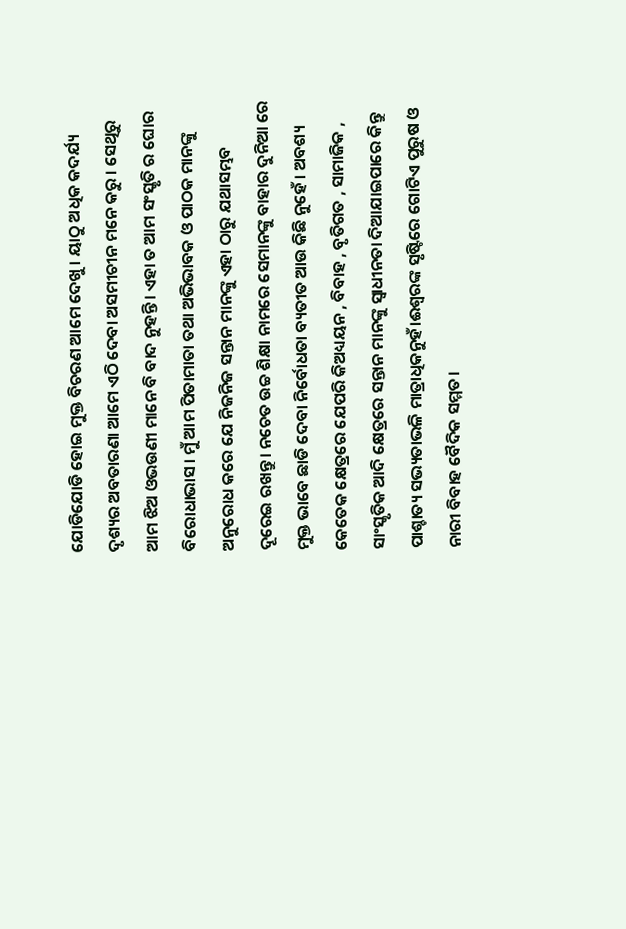ଯୋଡିଯୋଡି ହୋଇ ମୁକ୍ତ ବିଚରଣ ଆମେ ଦେଖୁ । ୟାଠୁ ଅଧିକ କଦର୍ଯ୍ୟ ଦୃଶ୍ୟର ଅବତାରଣା ଆମେ ଏଠି ଦେବା ଅସମୀଚୀନ ମନେ କରୁ । ସେଥିରୁ ଆମ ଝିଅ ଓଭଉଣୀ ମାନେ ବି ବାଦ ନୁହନ୍ତି। ଏହା ତ ଆମ ସଂସ୍କୃତି ର ଘୋର ବିରୋଧାଭାସ। ମୁଁ ଆମ ପିତାମାତା ତଥା ଅଭିଭାବକ ଓ ପାଠକ ମାନଙ୍କୁ ଅନୁରୋଧ କରେ ଯେ ନିଜନିଜ ସନ୍ତାନ ମାନଙ୍କୁ ଏହା ଠାରୁ ଯଥାସମ୍ଭବ ଦୂରେଇ ରଖନ୍ତୁ। ନଚେତ ଉଚ୍ଚ ଶିକ୍ଷା ନାମରେ ସେମାନଙ୍କୁ ବାହାର ଦୁନିଆ ରେ ମୁକ୍ତ ଭାବେ ଛାଡି ଦେବା ନିର୍ବୋଧତା ବ୍ୟତୀତ ଆଉ କିଛି ନୁହେଁ । ଅବଶ୍ୟ କେତେକ କ୍ଷେତ୍ରରେ ଯେପରି କିଅଧ୍ୟୟନ , ବିବାହ , ବୃତିଗତ , ସାମାଜିକ , ସାଂସ୍କୃତିକ ଆଦି କ୍ଷେତ୍ରରେ ସନ୍ତାନ ମାନଙ୍କୁ ସ୍ୱାଧୀନତା ଦିଆଯାଇପାରେ କିନ୍ତୁ ପାଶ୍ଚାତ୍ୟ ସଭ୍ୟତାଭଳି ମାତ୍ରାଧିକନୁହଁ।ଈଶ୍ୱରଙ୍କ ସୃଷ୍ଟିରେ ଗୋଟିଏ ପୁରୁଷ ଓ ନାରୀ ବିବାହ ବୈଦିକ ସମ୍ମତ।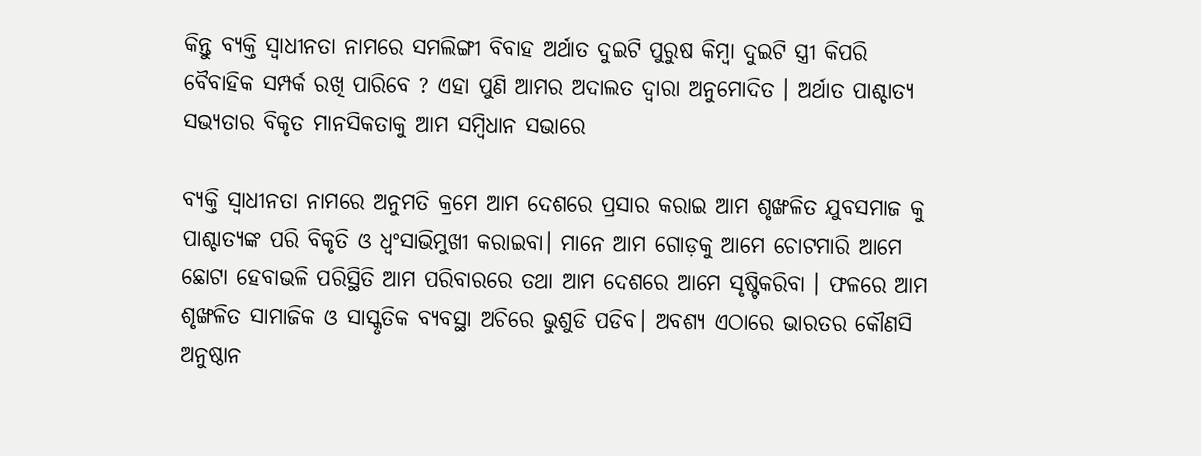କିନ୍ତୁ ବ୍ୟକ୍ତି ସ୍ୱାଧୀନତା ନାମରେ ସମଲିଙ୍ଗୀ ବିବାହ ଅର୍ଥାତ ଦୁଇଟି ପୁରୁଷ କିମ୍ବା ଦୁଇଟି ସ୍ତ୍ରୀ କିପରି ବୈବାହିକ ସମ୍ପର୍କ ରଖି ପାରିବେ ? ଏହା ପୁଣି ଆମର ଅଦାଲତ ଦ୍ୱାରା ଅନୁମୋଦିତ । ଅର୍ଥାତ ପାଶ୍ଚାତ୍ୟ ସଭ୍ୟତାର ବିକୃତ ମାନସିକତାକୁ ଆମ ସମ୍ବିଧାନ ସଭାରେ

ବ୍ୟକ୍ତି ସ୍ଵାଧୀନତା ନାମରେ ଅନୁମତି କ୍ରମେ ଆମ ଦେଶରେ ପ୍ରସାର କରାଇ ଆମ ଶୃଙ୍ଖଳିତ ଯୁବସମାଜ କୁ ପାଶ୍ଚାତ୍ୟଙ୍କ ପରି ବିକୃତି ଓ ଧ୍ବଂସାଭିମୁଖୀ କରାଇବା। ମାନେ ଆମ ଗୋଡ଼କୁ ଆମେ ଚୋଟମାରି ଆମେ ଛୋଟା ହେବାଭଳି ପରିସ୍ଥିତି ଆମ ପରିବାରରେ ତଥା ଆମ ଦେଶରେ ଆମେ ସୃଷ୍ଟିକରିବା । ଫଳରେ ଆମ ଶୃଙ୍ଖଳିତ ସାମାଜିକ ଓ ସାସ୍କୃତିକ ବ୍ୟବସ୍ଥା ଅଚିରେ ଭୁଶୁଡି ପଡିବ। ଅବଶ୍ୟ ଏଠାରେ ଭାରତର କୌଣସି ଅନୁଷ୍ଠାନ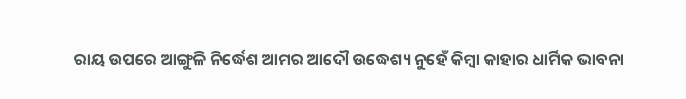ରାୟ ଉପରେ ଆଙ୍ଗୁଳି ନିର୍ଦ୍ଧେଶ ଆମର ଆଦୌ ଉଦ୍ଧେଶ୍ୟ ନୁହେଁ କିମ୍ବା କାହାର ଧାର୍ମିକ ଭାବନା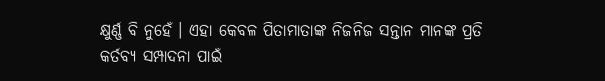କ୍ଷୁର୍ଣ୍ଣ ବି ନୁହେଁ । ଏହା କେବଳ ପିତାମାତାଙ୍କ ନିଜନିଜ ସନ୍ତାନ ମାନଙ୍କ ପ୍ରତି କର୍ତବ୍ୟ ସମ୍ପାଦନା ପାଇଁ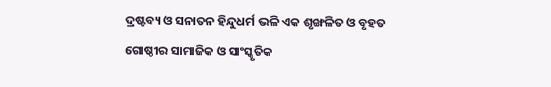ଦ୍ରଷ୍ଟବ୍ୟ ଓ ସନାତନ ହିନ୍ଦୁଧର୍ମ ଭଳି ଏକ ଶୃଙ୍ଖଳିତ ଓ ବୃହତ ଗୋଷ୍ଠୀର ସାମାଜିକ ଓ ସାଂସ୍କୃତିକ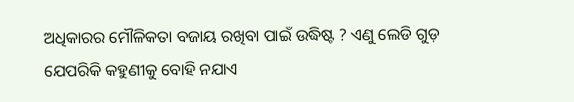ଅଧିକାରର ମୌଳିକତା ବଜାୟ ରଖିବା ପାଇଁ ଉଦ୍ଧିଷ୍ଟ ? ଏଣୁ ଲେଡି ଗୁଡ଼ ଯେପରିକି କହୁଣୀକୁ ବୋହି ନଯାଏ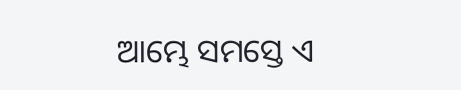ଆମ୍ଭେ ସମସ୍ତେ ଏ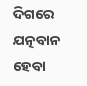ଦିଗରେ ଯତ୍ନବାନ ହେବା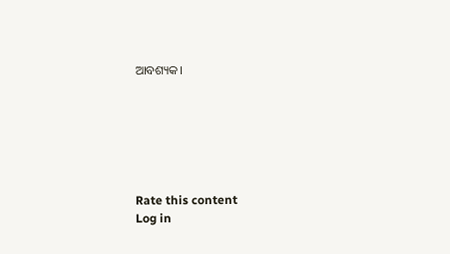ଆବଶ୍ୟକ।






Rate this content
Log in